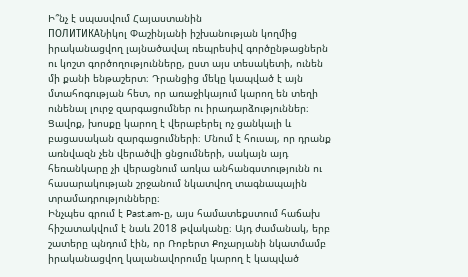Ի՞նչ է սպասվում Հայաստանին
ПОЛИТИКАՆիկոլ Փաշինյանի իշխանության կողմից իրականացվող լայնածավալ ռեպրեսիվ գործընթացներն ու կոշտ գործողությունները, ըստ այս տեսակետի, ունեն մի քանի ենթաշերտ։ Դրանցից մեկը կապված է այն մտահոգության հետ, որ առաջիկայում կարող են տեղի ունենալ լուրջ զարգացումներ ու իրադարձություններ։ Ցավոք, խոսքը կարող է վերաբերել ոչ ցանկալի և բացասական զարգացումների։ Մնում է հուսալ, որ դրանք առնվազն չեն վերածվի ցնցումների, սակայն այդ հեռանկարը չի վերացնում առկա անհանգստությունն ու հասարակության շրջանում նկատվող տագնապային տրամադրությունները։
Ինչպես գրում է Past.am-ը, այս համատեքստում հաճախ հիշատակվում է նաև 2018 թվականը։ Այդ ժամանակ, երբ շատերը պնդում էին, որ Ռոբերտ Քոչարյանի նկատմամբ իրականացվող կալանավորումը կարող է կապված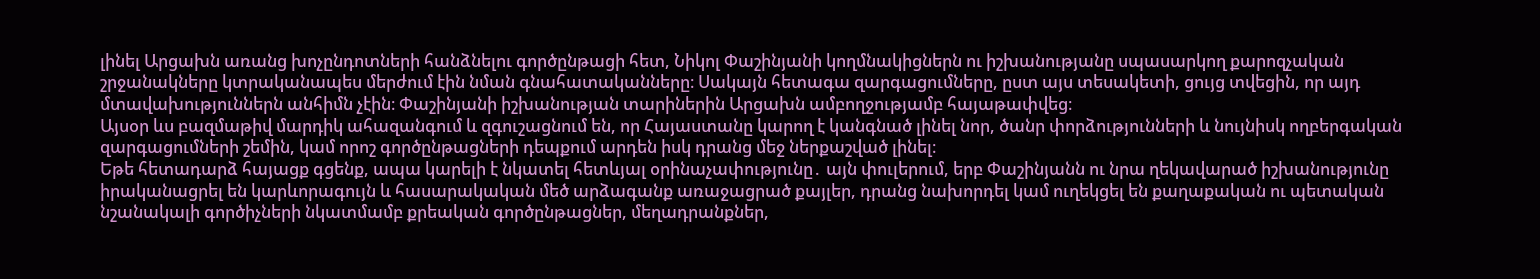լինել Արցախն առանց խոչընդոտների հանձնելու գործընթացի հետ, Նիկոլ Փաշինյանի կողմնակիցներն ու իշխանությանը սպասարկող քարոզչական շրջանակները կտրականապես մերժում էին նման գնահատականները։ Սակայն հետագա զարգացումները, ըստ այս տեսակետի, ցույց տվեցին, որ այդ մտավախություններն անհիմն չէին։ Փաշինյանի իշխանության տարիներին Արցախն ամբողջությամբ հայաթափվեց։
Այսօր ևս բազմաթիվ մարդիկ ահազանգում և զգուշացնում են, որ Հայաստանը կարող է կանգնած լինել նոր, ծանր փորձությունների և նույնիսկ ողբերգական զարգացումների շեմին, կամ որոշ գործընթացների դեպքում արդեն իսկ դրանց մեջ ներքաշված լինել։
Եթե հետադարձ հայացք գցենք, ապա կարելի է նկատել հետևյալ օրինաչափությունը․ այն փուլերում, երբ Փաշինյանն ու նրա ղեկավարած իշխանությունը իրականացրել են կարևորագույն և հասարակական մեծ արձագանք առաջացրած քայլեր, դրանց նախորդել կամ ուղեկցել են քաղաքական ու պետական նշանակալի գործիչների նկատմամբ քրեական գործընթացներ, մեղադրանքներ,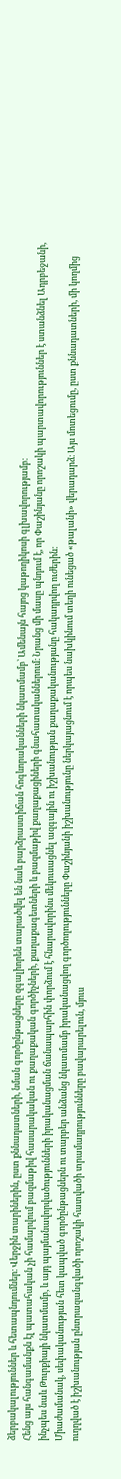ձերբակալություններ և հետապնդումներ։ Վերջին տարիներին, ըստ քննադատների, նման գործընթացները զգալիորեն տարածվել են նաև բարձրաստիճան հոգևորականների նկատմամբ՝ Ամենայն հայոց կաթողիկոսի գլխավորությամբ։
Հենց այս հանգամանքն էլ պատահական չի համարվում բազմաթիվ հասարակական ու քաղաքական գործիչների, քաղաքագետների և բազմաթիվ քաղաքացիների գնահատականներում։ Նրանց մի մասը պնդում է, որ Փաշինյանը որոշակի պարտավորություններ է ստանձնել Ադրբեջանի, ինչպես նաև Թուրքիայի նկատմամբ, և այդ պայմանավորվածությունների իրականացման ճանապարհին փորձում է հնարավորինս մեկուսացնել ազգային ու իշխանության քաղաքականությանը հակադրվող ուժերին։
Միաժամանակ, սեփականության հետ կապված գործընթացներն ու տարբեր անձանց նկատմամբ իրականացվող գործողությունները Փաշինյանի իշխանությունը ներկայացնում է որպես նախկինում տեղի ունեցած «թալանի» վերադարձ։ Այս մոտեցումը, ըստ քննադատների, մի կողմից ուղղված է իշխանության ընտրազանգվածի որոշակի հատվածի տրամադրությունները բավարարելուն, մյուս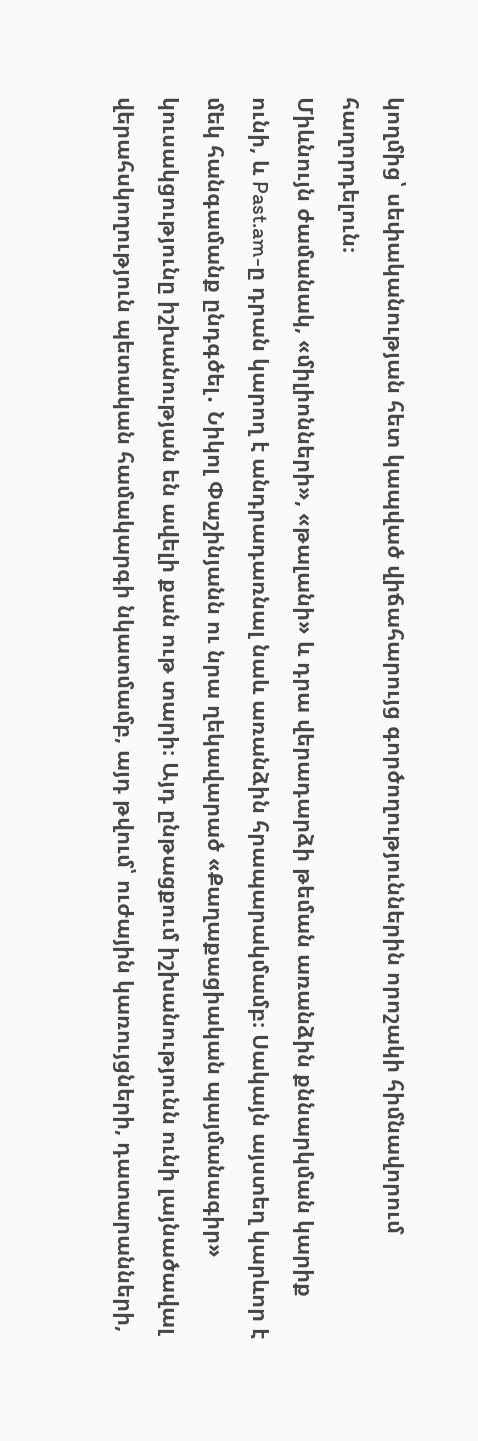կողմից՝ սեփականության հետ կապված վիճահարույց գործողություններին որոշակի հիմնավորում հաղորդելուն։
Միևնույն ժամանակ, «միլիոնների», «թալանի» և դրա վերադարձի թեման առանձին քննարկման կարիք ունի, և Past.am-ը դրան կարող է անդրադառնալ նաև առանձին հրապարակմամբ։ Սակայն այստեղ կարևոր է մեկ հանգամանք ընդգծել․ Նիկոլ Փաշինյանն ու նրա ղեկավարած «Քաղաքացիական պայմանագիր» կուսակցությունը իշխանության են ավելի քան ութ տարի։ Այդ ընթացքում իշխանությունն ունի լայնածավալ վերահսկողություն պետական համակարգի նկատմամբ, այդ թվում՝ ուժային կառույցների, դատարանների,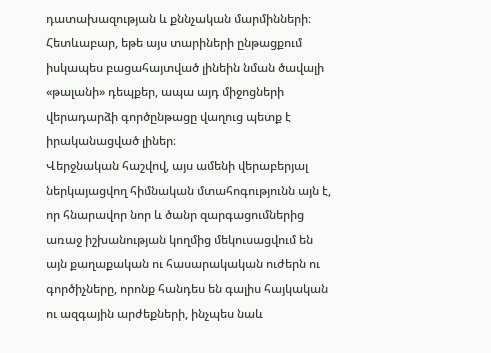դատախազության և քննչական մարմինների։ Հետևաբար, եթե այս տարիների ընթացքում իսկապես բացահայտված լինեին նման ծավալի «թալանի» դեպքեր, ապա այդ միջոցների վերադարձի գործընթացը վաղուց պետք է իրականացված լիներ։
Վերջնական հաշվով, այս ամենի վերաբերյալ ներկայացվող հիմնական մտահոգությունն այն է, որ հնարավոր նոր և ծանր զարգացումներից առաջ իշխանության կողմից մեկուսացվում են այն քաղաքական ու հասարակական ուժերն ու գործիչները, որոնք հանդես են գալիս հայկական ու ազգային արժեքների, ինչպես նաև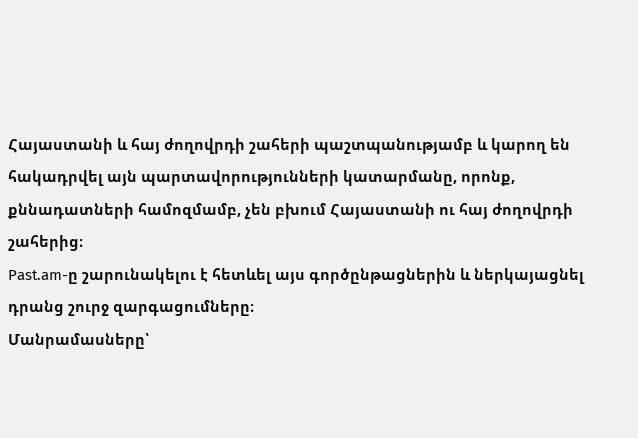Հայաստանի և հայ ժողովրդի շահերի պաշտպանությամբ և կարող են հակադրվել այն պարտավորությունների կատարմանը, որոնք, քննադատների համոզմամբ, չեն բխում Հայաստանի ու հայ ժողովրդի շահերից։
Past.am-ը շարունակելու է հետևել այս գործընթացներին և ներկայացնել դրանց շուրջ զարգացումները։
Մանրամասները՝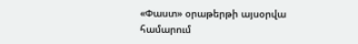«Փաստ» օրաթերթի այսօրվա համարում